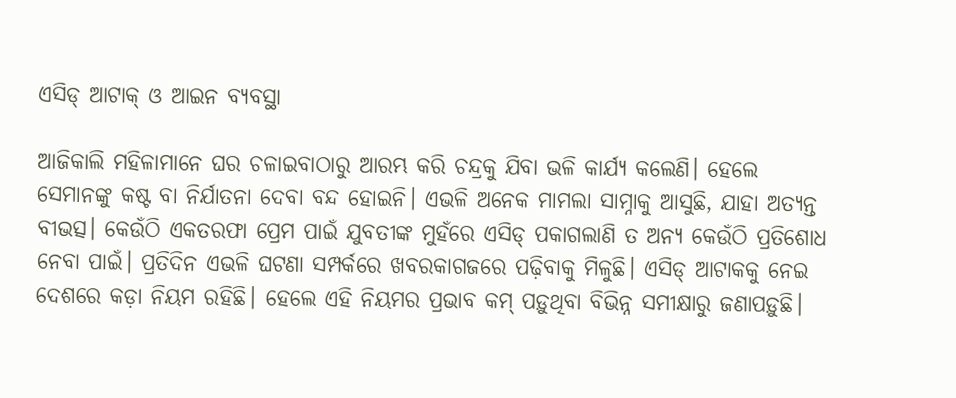ଏସିଡ୍‌ ଆଟାକ୍‌ ଓ ଆଇନ ବ୍ୟବସ୍ଥା

ଆଜିକାଲି ମହିଳାମାନେ ଘର ଚଳାଇବାଠାରୁ ଆରମ୍ଭ କରି ଚନ୍ଦ୍ରକୁ ଯିବା ଭଳି କାର୍ଯ୍ୟ କଲେଣି। ହେଲେ ସେମାନଙ୍କୁ କଷ୍ଟ ବା ନିର୍ଯାତନା ଦେବା ବନ୍ଦ ହୋଇନି। ଏଭଳି ଅନେକ ମାମଲା ସାମ୍ନାକୁ ଆସୁଛି, ଯାହା ଅତ୍ୟନ୍ତ ବୀଭତ୍ସ। କେଉଁଠି ଏକତରଫା ପ୍ରେମ ପାଇଁ ଯୁବତୀଙ୍କ ମୁହଁରେ ଏସିଡ୍‌ ପକାଗଲାଣି ତ ଅନ୍ୟ କେଉଁଠି ପ୍ରତିଶୋଧ ନେବା ପାଇଁ। ପ୍ରତିଦିନ ଏଭଳି ଘଟଣା ସମ୍ପର୍କରେ ଖବରକାଗଜରେ ପଢ଼ିବାକୁ ମିଳୁଛି। ଏସିଡ୍‌ ଆଟାକକୁ ନେଇ ଦେଶରେ କଡ଼ା ନିୟମ ରହିଛି। ହେଲେ ଏହି ନିୟମର ପ୍ରଭାବ କମ୍‌ ପଡ଼ୁଥିବା ବିଭିନ୍ନ ସମୀକ୍ଷାରୁ ଜଣାପଡ଼ୁଛି।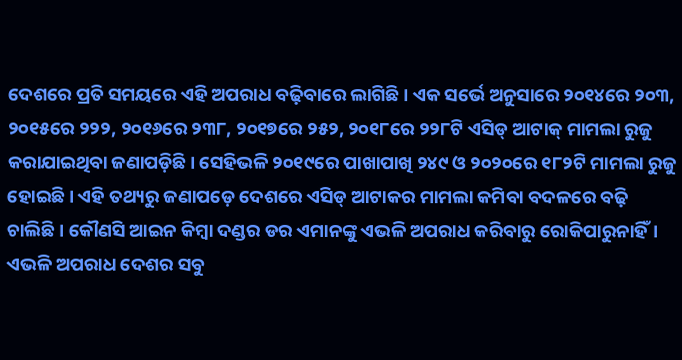ଦେଶରେ ପ୍ରତି ସମୟରେ ଏହି ଅପରାଧ ବଢ଼ିବାରେ ଲାଗିଛି। ଏକ ସର୍ଭେ ଅନୁସାରେ ୨୦୧୪ରେ ୨୦୩, ୨୦୧୫ରେ ୨୨୨, ୨୦୧୬ରେ ୨୩୮, ୨୦୧୭ରେ ୨୫୨, ୨୦୧୮ରେ ୨୨୮ଟି ଏସିଡ୍‌ ଆଟାକ୍‌ ମାମଲା ରୁଜୁ କରାଯାଇଥିବା ଜଣାପଡ଼ିଛି। ସେହିଭଳି ୨୦୧୯ରେ ପାଖାପାଖି ୨୪୯ ଓ ୨୦୨୦ରେ ୧୮୨ଟି ମାମଲା ରୁଜୁ ହୋଇଛି। ଏହି ତଥ୍ୟରୁ ଜଣାପଡ଼େ ଦେଶରେ ଏସିଡ୍‌ ଆଟାକର ମାମଲା କମିବା ବଦଳରେ ବଢ଼ି ଚାଲିଛି। କୌଣସି ଆଇନ କିମ୍ବା ଦଣ୍ଡର ଡର ଏମାନଙ୍କୁ ଏଭଳି ଅପରାଧ କରିବାରୁ ରୋକିପାରୁନାହିଁ। ଏଭଳି ଅପରାଧ ଦେଶର ସବୁ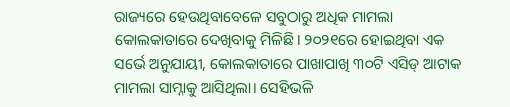ରାଜ୍ୟରେ ହେଉଥିବାବେଳେ ସବୁଠାରୁ ଅଧିକ ମାମଲା କୋଲକାତାରେ ଦେଖିବାକୁ ମିଳିଛି। ୨୦୨୧ରେ ହୋଇଥିବା ଏକ ସର୍ଭେ ଅନୁଯାୟୀ, କୋଲକାତାରେ ପାଖାପାଖି ୩୦ଟି ଏସିଡ୍‌ ଆଟାକ ମାମଲା ସାମ୍ନାକୁ ଆସିଥିଲା। ସେହିଭଳି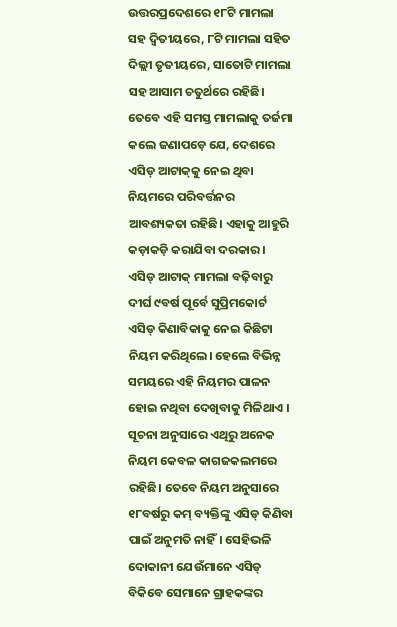ଉତ୍ତରପ୍ରଦେଶରେ ୧୮ଟି ମାମଲା ସହ ଦ୍ୱିତୀୟରେ, ୮ଟି ମାମଲା ସହିତ ଦିଲ୍ଲୀ ତୃତୀୟରେ, ସାତୋଟି ମାମଲା ସହ ଆସାମ ଚତୁର୍ଥରେ ରହିଛି। ତେବେ ଏହି ସମସ୍ତ ମାମଲାକୁ ତର୍ଜମା କଲେ ଜଣାପଡ଼େ ଯେ, ଦେଶରେ ଏସିଡ୍‌ ଆଟାକ୍‌କୁ ନେଇ ଥିବା ନିୟମରେ ପରିବର୍ତ୍ତନର ଆବଶ୍ୟକତା ରହିଛି। ଏହାକୁ ଆହୁରି କଡ଼ାକଡ଼ି କରାଯିବା ଦରକାର।
ଏସିଡ୍‌ ଆଟାକ୍‌ ମାମଲା ବଢ଼ିବାରୁ ଦୀର୍ଘ ୯ବର୍ଷ ପୂର୍ବେ ସୁପ୍ରିମକୋର୍ଟ ଏସିଡ୍‌ କିଣାବିକାକୁ ନେଇ କିଛିଟା ନିୟମ କରିଥିଲେ। ହେଲେ ବିଭିନ୍ନ ସମୟରେ ଏହି ନିୟମର ପାଳନ ହୋଇ ନଥିବା ଦେଖିବାକୁ ମିଳିଥାଏ । ସୂଚନା ଅନୁସାରେ ଏଥିରୁ ଅନେକ ନିୟମ କେବଳ କାଗଜକଲମରେ ରହିଛି। ତେବେ ନିୟମ ଅନୁସାରେ ୧୮ବର୍ଷରୁ କମ୍‌ ବ୍ୟକ୍ତିଙ୍କୁ ଏସିଡ୍‌ କିଣିବା ପାଇଁ ଅନୁମତି ନାହିଁ। ସେହିଭଳି ଦୋକାନୀ ଯେଉଁମାନେ ଏସିଡ୍‌ ବିକିବେ ସେମାନେ ଗ୍ରାହକଙ୍କର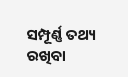ସମ୍ପୂର୍ଣ୍ଣ ତଥ୍ୟ ରଖିବା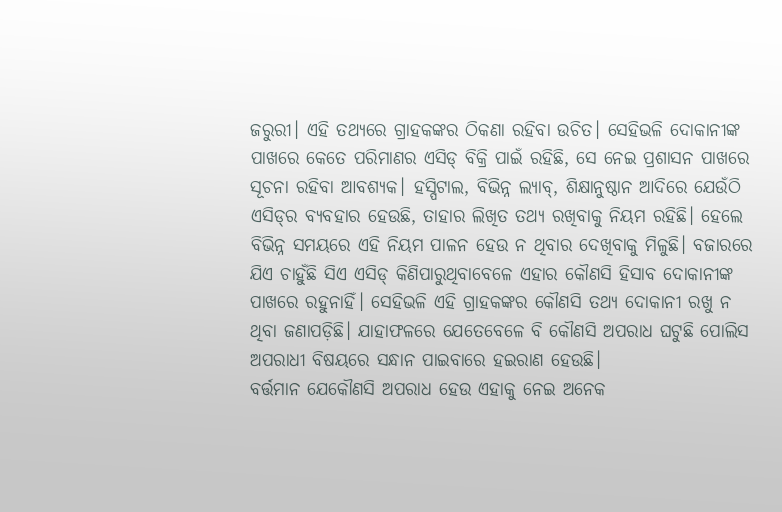ଜରୁରୀ। ଏହି ତଥ୍ୟରେ ଗ୍ରାହକଙ୍କର ଠିକଣା ରହିବା ଉଚିତ। ସେହିଭଳି ଦୋକାନୀଙ୍କ ପାଖରେ କେତେ ପରିମାଣର ଏସିଡ୍‌ ବିକ୍ରି ପାଇଁ ରହିଛି, ସେ ନେଇ ପ୍ରଶାସନ ପାଖରେ ସୂଚନା ରହିବା ଆବଶ୍ୟକ। ହସ୍ପିଟାଲ, ବିଭିନ୍ନ ଲ୍ୟାବ୍‌, ଶିକ୍ଷାନୁଷ୍ଠାନ ଆଦିରେ ଯେଉଁଠି ଏସିଡ୍‌ର ବ୍ୟବହାର ହେଉଛି, ତାହାର ଲିଖିତ ତଥ୍ୟ ରଖିବାକୁ ନିୟମ ରହିଛି। ହେଲେ ବିଭିନ୍ନ ସମୟରେ ଏହି ନିୟମ ପାଳନ ହେଉ ନ ଥିବାର ଦେଖିବାକୁ ମିଳୁଛି। ବଜାରରେ ଯିଏ ଚାହୁଁଛି ସିଏ ଏସିଡ୍‌ କିଣିପାରୁଥିବାବେଳେ ଏହାର କୌଣସି ହିସାବ ଦୋକାନୀଙ୍କ ପାଖରେ ରହୁନାହିଁ। ସେହିଭଳି ଏହି ଗ୍ରାହକଙ୍କର କୌଣସି ତଥ୍ୟ ଦୋକାନୀ ରଖୁ ନ ଥିବା ଜଣାପଡ଼ିଛି। ଯାହାଫଳରେ ଯେତେବେଳେ ବି କୌଣସି ଅପରାଧ ଘଟୁଛି ପୋଲିସ ଅପରାଧୀ ବିଷୟରେ ସନ୍ଧାନ ପାଇବାରେ ହଇରାଣ ହେଉଛି।
ବର୍ତ୍ତମାନ ଯେକୌଣସି ଅପରାଧ ହେଉ ଏହାକୁ ନେଇ ଅନେକ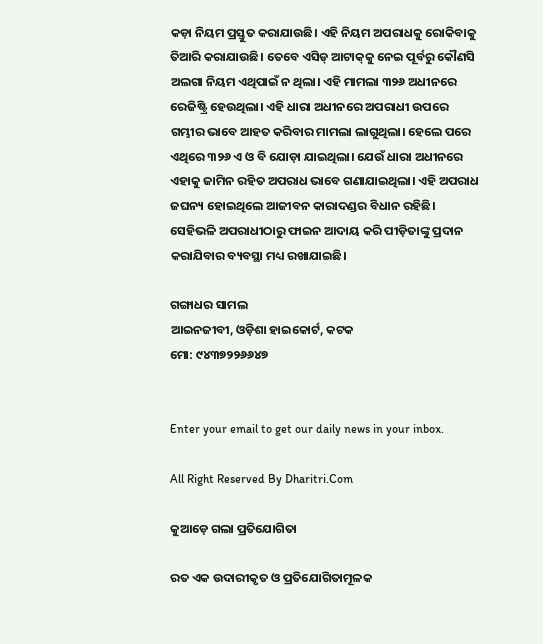କଡ଼ା ନିୟମ ପ୍ରସ୍ତୁତ କରାଯାଉଛି। ଏହି ନିୟମ ଅପରାଧକୁ ରୋକିବାକୁ ତିଆରି କରାଯାଉଛି। ତେବେ ଏସିଡ୍‌ ଆଟାକ୍‌କୁ ନେଇ ପୂର୍ବରୁ କୌଣସି ଅଲଗା ନିୟମ ଏଥିପାଇଁ ନ ଥିଲା। ଏହି ମାମଲା ୩୨୬ ଅଧୀନରେ ରେଜିଷ୍ଟ୍ରି ହେଉଥିଲା। ଏହି ଧାରା ଅଧୀନରେ ଅପରାଧୀ ଉପରେ ଗମ୍ଭୀର ଭାବେ ଆହତ କରିବାର ମାମଲା ଲାଗୁଥିଲା। ହେଲେ ପରେ ଏଥିରେ ୩୨୬ ଏ ଓ ବି ଯୋଡ଼ା ଯାଇଥିଲା। ଯେଉଁ ଧାରା ଅଧୀନରେ ଏହାକୁ ଜାମିନ ରହିତ ଅପରାଧ ଭାବେ ଗଣାଯାଇଥିଲା। ଏହି ଅପରାଧ ଜଘନ୍ୟ ହୋଇଥିଲେ ଆଜୀବନ କାରାଦଣ୍ଡର ବିଧାନ ରହିଛି। ସେହିଭଳି ଅପରାଧୀଠାରୁ ଫାଇନ ଆଦାୟ କରି ପୀଡ଼ିତାଙ୍କୁ ପ୍ରଦାନ କରାଯିବାର ବ୍ୟବସ୍ଥା ମଧ୍ୟ ରଖାଯାଇଛି।

ଗଙ୍ଗାଧର ସାମଲ
ଆଇନଜୀବୀ, ଓଡ଼ିଶା ହାଇକୋର୍ଟ, କଟକ
ମୋ: ୯୪୩୭୨୨୬୬୪୭


Enter your email to get our daily news in your inbox.

All Right Reserved By Dharitri.Com

କୁଆଡ଼େ ଗଲା ପ୍ରତିଯୋଗିତା

ରତ ଏକ ଉଦାରୀକୃତ ଓ ପ୍ରତିଯୋଗିତାମୂଳକ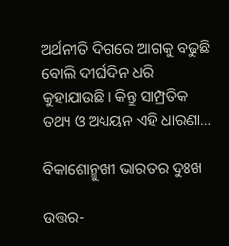ଅର୍ଥନୀତି ଦିଗରେ ଆଗକୁ ବଢୁଛି ବୋଲି ଦୀର୍ଘଦିନ ଧରି କୁହାଯାଉଛି। କିନ୍ତୁ ସାମ୍ପ୍ରତିକ ତଥ୍ୟ ଓ ଅଧ୍ୟୟନ ଏହି ଧାରଣା…

ବିକାଶୋନ୍ମୁଖୀ ଭାରତର ଦୁଃଖ

ଉତ୍ତର-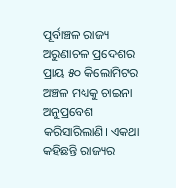ପୂର୍ବାଞ୍ଚଳ ରାଜ୍ୟ ଅରୁଣାଚଳ ପ୍ରଦେଶର ପ୍ରାୟ ୫୦ କିଲୋମିଟର ଅଞ୍ଚଳ ମଧ୍ୟକୁ ଚାଇନା ଅନୁପ୍ରବେଶ କରିସାରିଲାଣି। ଏକଥା କହିଛନ୍ତି ରାଜ୍ୟର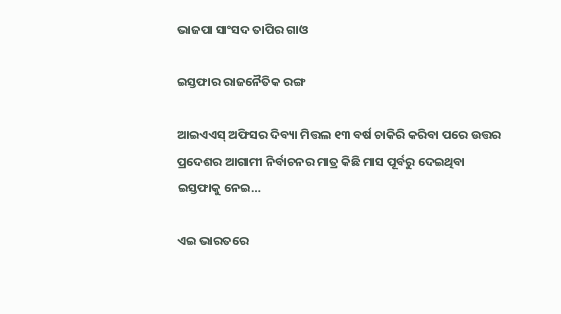ଭାଜପା ସାଂସଦ ତାପିର ଗାଓ

ଇସ୍ତଫାର ରାଜନୈତିକ ରଙ୍ଗ

ଆଇଏଏସ୍‌ ଅଫିସର ଦିବ୍ୟା ମିତ୍ତଲ ୧୩ ବର୍ଷ ଚାକିରି କରିବା ପରେ ଉତ୍ତର ପ୍ରଦେଶର ଆଗାମୀ ନିର୍ବାଚନର ମାତ୍ର କିଛି ମାସ ପୂର୍ବରୁ ଦେଇଥିବା ଇସ୍ତଫାକୁ ନେଇ…

ଏଇ ଭାରତରେ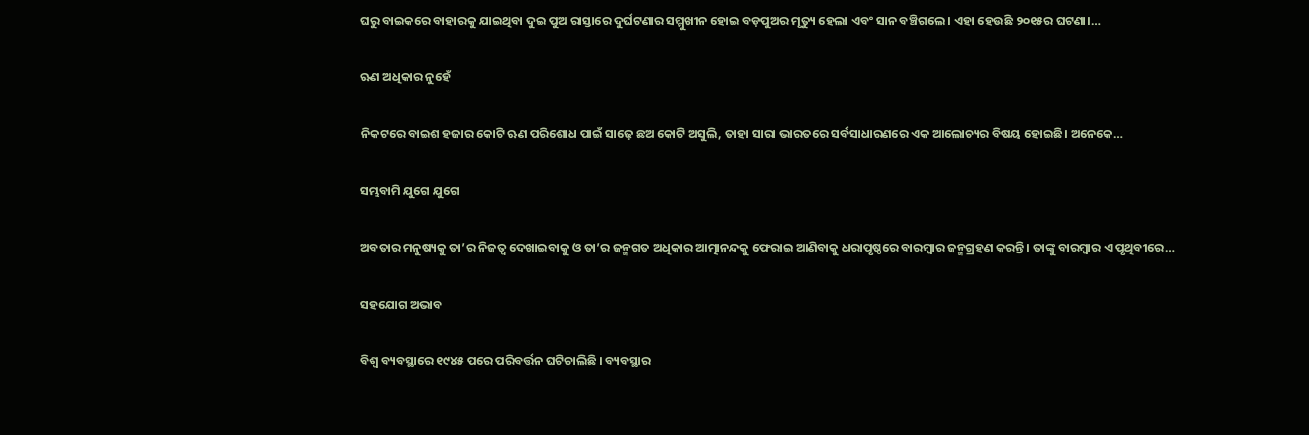ଘରୁ ବାଇକରେ ବାହାରକୁ ଯାଇଥିବା ଦୁଇ ପୁଅ ରାସ୍ତାରେ ଦୁର୍ଘଟଣାର ସମ୍ମୁଖୀନ ହୋଇ ବଡ଼ପୁଅର ମୃତ୍ୟୁ ହେଲା ଏବଂ ସାନ ବଞ୍ଚିଗଲେ। ଏହା ହେଉଛି ୨୦୧୫ର ଘଟଣା।…

ଋଣ ଅଧିକାର ନୁହେଁ

ନିକଟରେ ବାଇଶ ହଜାର କୋଟି ଋଣ ପରିଶୋଧ ପାଇଁ ସାଢ଼େ ଛଅ କୋଟି ଅସୁଲି, ତାହା ସାରା ଭାରତରେ ସର୍ବସାଧାରଣରେ ଏକ ଆଲୋଚ୍ୟର ବିଷୟ ହୋଇଛି। ଅନେକେ…

ସମ୍ଭବାମି ଯୁଗେ ଯୁଗେ

ଅବତାର ମନୁଷ୍ୟକୁ ତା’ର ନିଜତ୍ୱ ଦେଖାଇବାକୁ ଓ ତା’ର ଜନ୍ମଗତ ଅଧିକାର ଆତ୍ମାନନ୍ଦକୁ ଫେରାଇ ଆଣିବାକୁ ଧରାପୃଷ୍ଠରେ ବାରମ୍ବାର ଜନ୍ମଗ୍ରହଣ କରନ୍ତି। ତାଙ୍କୁ ବାରମ୍ବାର ଏ ପୃଥିବୀରେ…

ସହଯୋଗ ଅଭାବ

ବିଶ୍ୱ ବ୍ୟବସ୍ଥାରେ ୧୯୪୫ ପରେ ପରିବର୍ତ୍ତନ ଘଟିଚାଲିଛି । ବ୍ୟବସ୍ଥାର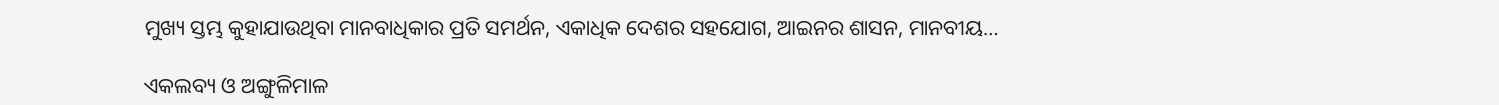ମୁଖ୍ୟ ସ୍ତମ୍ଭ କୁହାଯାଉଥିବା ମାନବାଧିକାର ପ୍ରତି ସମର୍ଥନ, ଏକାଧିକ ଦେଶର ସହଯୋଗ, ଆଇନର ଶାସନ, ମାନବୀୟ…

ଏକଲବ୍ୟ ଓ ଅଙ୍ଗୁଳିମାଳ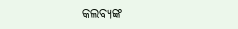କଲବ୍ୟଙ୍କ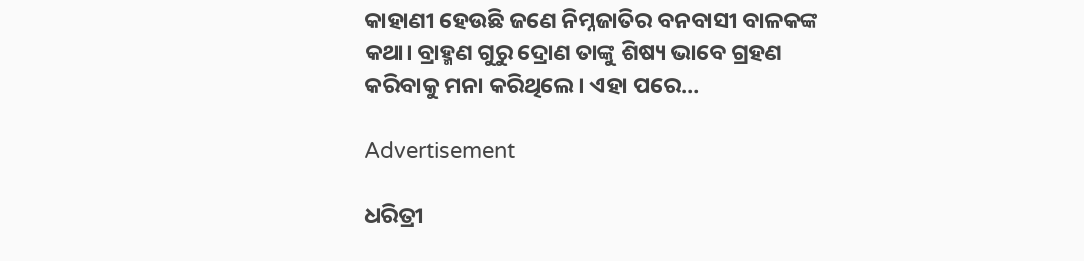କାହାଣୀ ହେଉଛି ଜଣେ ନିମ୍ନଜାତିର ବନବାସୀ ବାଳକଙ୍କ କଥା। ବ୍ରାହ୍ମଣ ଗୁରୁ ଦ୍ରୋଣ ତାଙ୍କୁ ଶିଷ୍ୟ ଭାବେ ଗ୍ରହଣ କରିବାକୁ ମନା କରିଥିଲେ। ଏହା ପରେ…

Advertisement

ଧରିତ୍ରୀ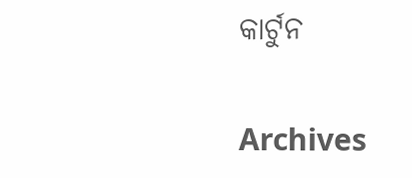କାର୍ଟୁନ

Archives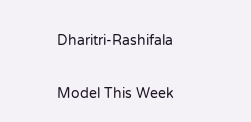Dharitri-Rashifala

Model This Week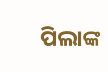ପିଲାଙ୍କ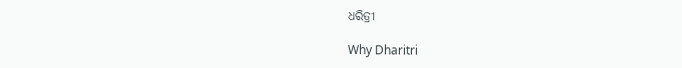ଧରିତ୍ରୀ

Why Dharitri